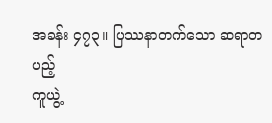အခန်း ၄၇၃။ ပြဿနာတက်သော ဆရာတပည့်
ကူယွဲ့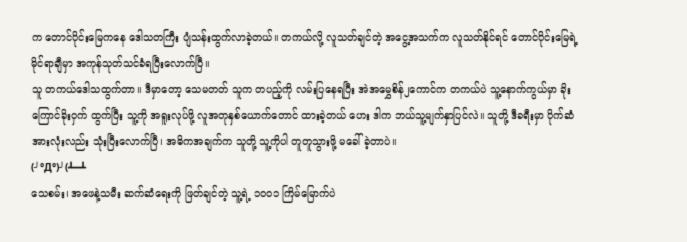က တောင်ပိုင်းမြေကနေ ဒေါသတကြီး ပျံသန်းထွက်လာခဲ့တယ်။ တကယ်လို့ လူသတ်ချင်တဲ့ အငွေ့အသက်က လူသတ်နိုင်ရင် တောင်ပိုင်းမြေရဲ့ မိုင်ရာချီမှာ အကုန်သုတ်သင်ခံရပြီးလောက်ပြီ။
သူ တကယ်ဒေါသထွက်တာ။ ဒီမှာတော့ သေမတတ် သူက တပည့်ကို လမ်းပြနေရပြီး အဲအမွှေစိန်၂ကောင်က တကယ်ပဲ သူ့နောက်ကွယ်မှာ ခိုးကြောင်ခိုးဝှက် ထွက်ပြီး သူ့ကို အရူးလုပ်ဖို့ လူအတုနှစ်ယောက်တောင် ထားခဲ့တယ် ဟေး ဒါက ဘယ်သူ့မျက်နှာပြင်လဲ။ သူတို့ ဒီခရီးမှာ ပိုက်ဆံအားလုံးလည်း သုံးပြီးလောက်ပြီ၊ အဓိကအချက်က သူတို့ သူ့ကိုပါ တူတူသွားဖို့ မခေါ်ခဲ့တာပဲ။
(╯°Д°)╯(┻━┻
သေစမ်း၊ အဖေနဲ့သမီး ဆက်ဆံရေးကို ဖြတ်ချင်တဲ့ သူ့ရဲ့ ၁၀၀၁ ကြိမ်မြောက်ပဲ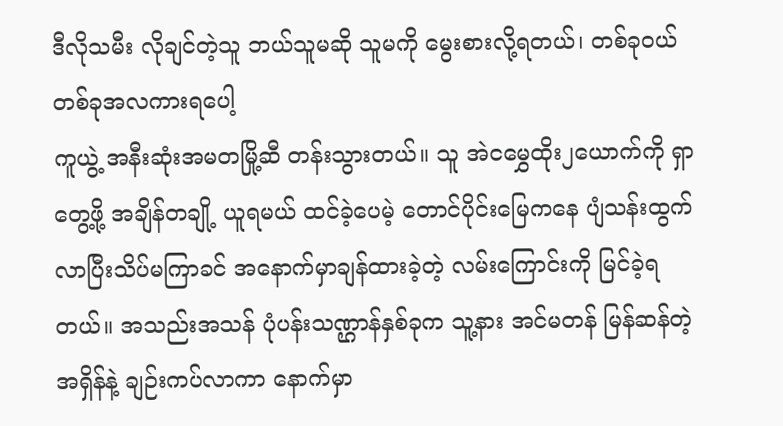ဒီလိုသမီး လိုချင်တဲ့သူ ဘယ်သူမဆို သူမကို မွေးစားလို့ရတယ်၊ တစ်ခုဝယ် တစ်ခုအလကားရပေါ့
ကူယွဲ့ အနီးဆုံးအမတမြို့ဆီ တန်းသွားတယ်။ သူ အဲငမွှေထိုး၂ယောက်ကို ရှာတွေ့ဖို့ အချိန်တချို့ ယူရမယ် ထင်ခဲ့ပေမဲ့ တောင်ပိုင်းမြေကနေ ပျံသန်းထွက်လာပြီးသိပ်မကြာခင် အနောက်မှာချန်ထားခဲ့တဲ့ လမ်းကြောင်းကို မြင်ခဲ့ရတယ်။ အသည်းအသန် ပုံပန်းသဏ္ဌာန်နှစ်ခုက သူ့နား အင်မတန် မြန်ဆန်တဲ့အရှိန်နဲ့ ချဉ်းကပ်လာကာ နောက်မှာ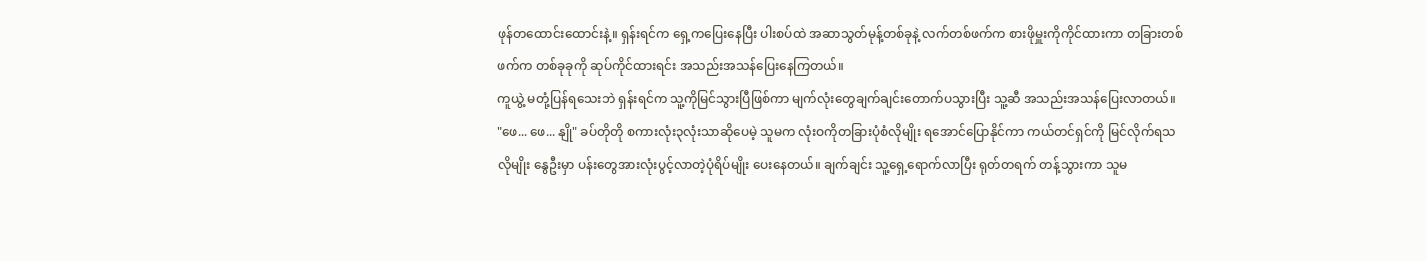ဖုန်တထောင်းထောင်းနဲ့။ ရှန်းရင်က ရှေ့ကပြေးနေပြီး ပါးစပ်ထဲ အဆာသွတ်မုန့်တစ်ခုနဲ့ လက်တစ်ဖက်က စားဖိုမှူးကိုကိုင်ထားကာ တခြားတစ်ဖက်က တစ်ခုခုကို ဆုပ်ကိုင်ထားရင်း အသည်းအသန်ပြေးနေကြတယ်။
ကူယွဲ့ မတုံ့ပြန်ရသေးဘဲ ရှန်းရင်က သူ့ကိုမြင်သွားပြီဖြစ်ကာ မျက်လုံးတွေချက်ချင်းတောက်ပသွားပြီး သူ့ဆီ အသည်းအသန်ပြေးလာတယ်။
"ဖေ... ဖေ... နျို" ခပ်တိုတို စကားလုံး၃လုံးသာဆိုပေမဲ့ သူမက လုံးဝကိုတခြားပုံစံလိုမျိုး ရအောင်ပြောနိုင်ကာ ကယ်တင်ရှင်ကို မြင်လိုက်ရသလိုမျိုး နွေဦးမှာ ပန်းတွေအားလုံးပွင့်လာတဲ့ပုံရိပ်မျိုး ပေးနေတယ်။ ချက်ချင်း သူ့ရှေ့ရောက်လာပြီး ရုတ်တရက် တန့်သွားကာ သူမ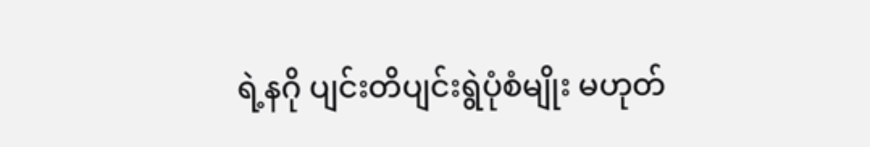ရဲ့နဂို ပျင်းတိပျင်းရွဲပုံစံမျိုး မဟုတ်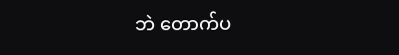ဘဲ တောက်ပ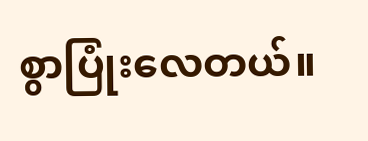စွာပြုံးလေတယ်။